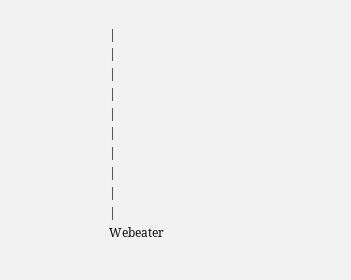|
|
|
|
|
|
|
|
|
|
Webeater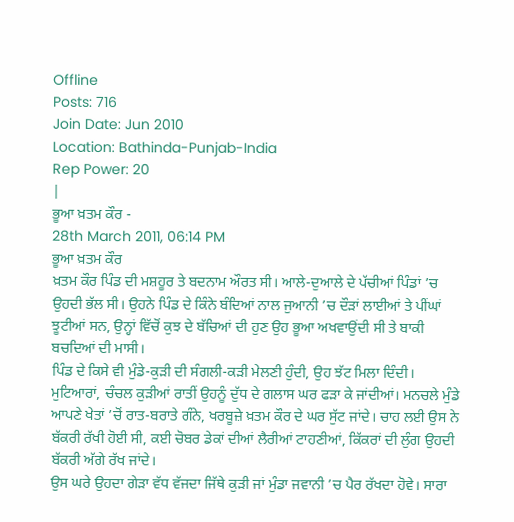Offline
Posts: 716
Join Date: Jun 2010
Location: Bathinda-Punjab-India
Rep Power: 20
|
ਭੂਆ ਖ਼ਤਮ ਕੌਰ -
28th March 2011, 06:14 PM
ਭੂਆ ਖ਼ਤਮ ਕੌਰ
ਖ਼ਤਮ ਕੌਰ ਪਿੰਡ ਦੀ ਮਸ਼ਹੂਰ ਤੇ ਬਦਨਾਮ ਔਰਤ ਸੀ। ਆਲੇ-ਦੁਆਲੇ ਦੇ ਪੱਚੀਆਂ ਪਿੰਡਾਂ ’ਚ ਉਹਦੀ ਭੱਲ ਸੀ। ਉਹਨੇ ਪਿੰਡ ਦੇ ਕਿੰਨੇ ਬੰਦਿਆਂ ਨਾਲ ਜੁਆਨੀ ’ਚ ਦੌੜਾਂ ਲਾਈਆਂ ਤੇ ਪੀਂਘਾਂ ਝੂਟੀਆਂ ਸਨ, ਉਨ੍ਹਾਂ ਵਿੱਚੋਂ ਕੁਝ ਦੇ ਬੱਚਿਆਂ ਦੀ ਹੁਣ ਉਹ ਭੂਆ ਅਖਵਾਉਂਦੀ ਸੀ ਤੇ ਬਾਕੀ ਬਚਦਿਆਂ ਦੀ ਮਾਸੀ।
ਪਿੰਡ ਦੇ ਕਿਸੇ ਵੀ ਮੁੰਡੇ-ਕੁੜੀ ਦੀ ਸੰਗਲੀ-ਕੜੀ ਮੇਲਣੀ ਹੁੰਦੀ, ਉਹ ਝੱਟ ਮਿਲਾ ਦਿੰਦੀ। ਮੁਟਿਆਰਾਂ, ਚੰਚਲ ਕੁੜੀਆਂ ਰਾਤੀਂ ਉਹਨੂੰ ਦੁੱਧ ਦੇ ਗਲਾਸ ਘਰ ਫੜਾ ਕੇ ਜਾਂਦੀਆਂ। ਮਨਚਲੇ ਮੁੰਡੇ ਆਪਣੇ ਖੇਤਾਂ ’ਚੋਂ ਰਾਤ-ਬਰਾਤੇ ਗੰਨੇ, ਖਰਬੂਜ਼ੇ ਖ਼ਤਮ ਕੌਰ ਦੇ ਘਰ ਸੁੱਟ ਜਾਂਦੇ। ਚਾਹ ਲਈ ਉਸ ਨੇ ਬੱਕਰੀ ਰੱਖੀ ਹੋਈ ਸੀ, ਕਈ ਚੋਬਰ ਡੇਕਾਂ ਦੀਆਂ ਲੈਰੀਆਂ ਟਾਹਣੀਆਂ, ਕਿੱਕਰਾਂ ਦੀ ਲੁੰਗ ਉਹਦੀ ਬੱਕਰੀ ਅੱਗੇ ਰੱਖ ਜਾਂਦੇ।
ਉਸ ਘਰੇ ਉਹਦਾ ਗੇੜਾ ਵੱਧ ਵੱਜਦਾ ਜਿੱਥੇ ਕੁੜੀ ਜਾਂ ਮੁੰਡਾ ਜਵਾਨੀ ’ਚ ਪੈਰ ਰੱਖਦਾ ਹੋਵੇ। ਸਾਰਾ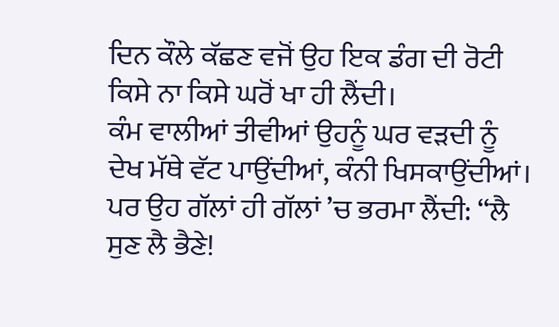ਦਿਨ ਕੌਲੇ ਕੱਛਣ ਵਜੋਂ ਉਹ ਇਕ ਡੰਗ ਦੀ ਰੋਟੀ ਕਿਸੇ ਨਾ ਕਿਸੇ ਘਰੋਂ ਖਾ ਹੀ ਲੈਂਦੀ।
ਕੰਮ ਵਾਲੀਆਂ ਤੀਵੀਆਂ ਉਹਨੂੰ ਘਰ ਵੜਦੀ ਨੂੰ ਦੇਖ ਮੱਥੇ ਵੱਟ ਪਾਉਂਦੀਆਂ, ਕੰਨੀ ਖਿਸਕਾਉਂਦੀਆਂ। ਪਰ ਉਹ ਗੱਲਾਂ ਹੀ ਗੱਲਾਂ ’ਚ ਭਰਮਾ ਲੈਂਦੀ: ‘‘ਲੈ ਸੁਣ ਲੈ ਭੈਣੇ!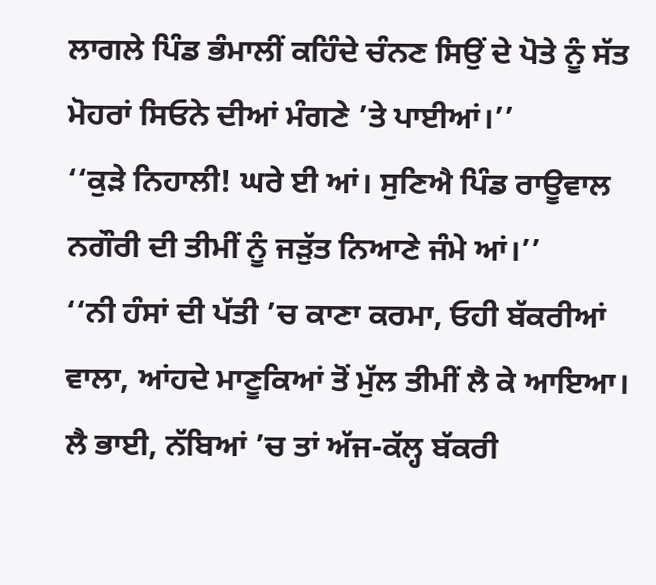ਲਾਗਲੇ ਪਿੰਡ ਭੰਮਾਲੀਂ ਕਹਿੰਦੇ ਚੰਨਣ ਸਿਉਂ ਦੇ ਪੋਤੇ ਨੂੰ ਸੱਤ ਮੋਹਰਾਂ ਸਿਓਨੇ ਦੀਆਂ ਮੰਗਣੇ ’ਤੇ ਪਾਈਆਂ।’’
‘‘ਕੁੜੇ ਨਿਹਾਲੀ! ਘਰੇ ਈ ਆਂ। ਸੁਣਿਐ ਪਿੰਡ ਰਾਊਵਾਲ ਨਗੌਰੀ ਦੀ ਤੀਮੀਂ ਨੂੰ ਜੜੁੱਤ ਨਿਆਣੇ ਜੰਮੇ ਆਂ।’’
‘‘ਨੀ ਹੰਸਾਂ ਦੀ ਪੱਤੀ ’ਚ ਕਾਣਾ ਕਰਮਾ, ਓਹੀ ਬੱਕਰੀਆਂ ਵਾਲਾ, ਆਂਹਦੇ ਮਾਣੂਕਿਆਂ ਤੋਂ ਮੁੱਲ ਤੀਮੀਂ ਲੈ ਕੇ ਆਇਆ। ਲੈ ਭਾਈ, ਨੱਬਿਆਂ ’ਚ ਤਾਂ ਅੱਜ-ਕੱਲ੍ਹ ਬੱਕਰੀ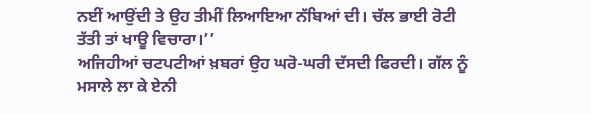ਨਈਂ ਆਉਂਦੀ ਤੇ ਉਹ ਤੀਮੀਂ ਲਿਆਇਆ ਨੱਬਿਆਂ ਦੀ। ਚੱਲ ਭਾਈ ਰੋਟੀ ਤੱਤੀ ਤਾਂ ਖਾਊ ਵਿਚਾਰਾ।’’
ਅਜਿਹੀਆਂ ਚਟਪਟੀਆਂ ਖ਼ਬਰਾਂ ਉਹ ਘਰੋ-ਘਰੀ ਦੱਸਦੀ ਫਿਰਦੀ। ਗੱਲ ਨੂੰ ਮਸਾਲੇ ਲਾ ਕੇ ਏਨੀ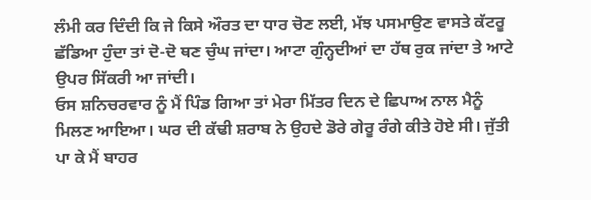ਲੰਮੀ ਕਰ ਦਿੰਦੀ ਕਿ ਜੇ ਕਿਸੇ ਔਰਤ ਦਾ ਧਾਰ ਚੋਣ ਲਈ, ਮੱਝ ਪਸਮਾਉਣ ਵਾਸਤੇ ਕੱਟਰੂ ਛੱਡਿਆ ਹੁੰਦਾ ਤਾਂ ਦੋ-ਦੋ ਥਣ ਚੁੰਘ ਜਾਂਦਾ। ਆਟਾ ਗੁੰਨ੍ਹਦੀਆਂ ਦਾ ਹੱਥ ਰੁਕ ਜਾਂਦਾ ਤੇ ਆਟੇ ਉਪਰ ਸਿੱਕਰੀ ਆ ਜਾਂਦੀ।
ਓਸ ਸ਼ਨਿਚਰਵਾਰ ਨੂੰ ਮੈਂ ਪਿੰਡ ਗਿਆ ਤਾਂ ਮੇਰਾ ਮਿੱਤਰ ਦਿਨ ਦੇ ਛਿਪਾਅ ਨਾਲ ਮੈਨੂੰ ਮਿਲਣ ਆਇਆ। ਘਰ ਦੀ ਕੱਢੀ ਸ਼ਰਾਬ ਨੇ ਉਹਦੇ ਡੋਰੇ ਗੇਰੂ ਰੰਗੇ ਕੀਤੇ ਹੋਏ ਸੀ। ਜੁੱਤੀ ਪਾ ਕੇ ਮੈਂ ਬਾਹਰ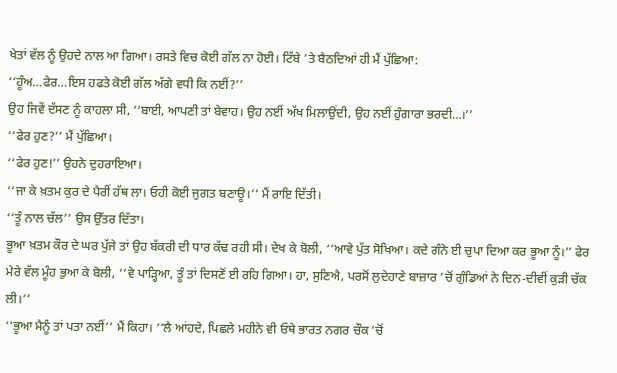ਖੇਤਾਂ ਵੱਲ ਨੂੰ ਉਹਦੇ ਨਾਲ ਆ ਗਿਆ। ਰਸਤੇ ਵਿਚ ਕੋਈ ਗੱਲ ਨਾ ਹੋਈ। ਟਿੱਬੇ ’ਤੇ ਬੈਠਦਿਆਂ ਹੀ ਮੈਂ ਪੁੱਛਿਆ:
‘‘ਹੂੰਅ…ਫੇਰ…ਇਸ ਹਫਤੇ ਕੋਈ ਗੱਲ ਅੱਗੇ ਵਧੀ ਕਿ ਨਈਂ?’’
ਉਹ ਜਿਵੇਂ ਦੱਸਣ ਨੂੰ ਕਾਹਲਾ ਸੀ, ‘‘ਬਾਈ, ਆਪਣੀ ਤਾਂ ਬੇਵਾਹ। ਉਹ ਨਈਂ ਅੱਖ ਮਿਲਾਉਂਦੀ, ਉਹ ਨਈਂ ਹੁੰਗਾਰਾ ਭਰਦੀ…।’’
‘‘ਫੇਰ ਹੁਣ?’’ ਮੈਂ ਪੁੱਛਿਆ।
‘‘ਫੇਰ ਹੁਣ!’’ ਉਹਨੇ ਦੁਹਰਾਇਆ।
‘‘ਜਾ ਕੇ ਖ਼ਤਮ ਕੁਰ ਦੇ ਪੈਰੀਂ ਹੱਥ ਲਾ। ਓਹੀ ਕੋਈ ਜੁਗਤ ਬਣਾਊ।’’ ਮੈਂ ਰਾਇ ਦਿੱਤੀ।
‘‘ਤੂੰ ਨਾਲ ਚੱਲ’’ ਉਸ ਉੱਤਰ ਦਿੱਤਾ।
ਭੂਆ ਖ਼ਤਮ ਕੌਰ ਦੇ ਘਰ ਪੁੱਜੇ ਤਾਂ ਉਹ ਬੱਕਰੀ ਦੀ ਧਾਰ ਕੱਢ ਰਹੀ ਸੀ। ਦੇਖ ਕੇ ਬੋਲੀ, ‘‘ਆਵੇ ਪੁੱਤ ਸੋਖਿਆ। ਕਦੇ ਗੰਨੇ ਈ ਚੁਪਾ ਦਿਆ ਕਰ ਭੂਆ ਨੂੰ।’’ ਫੇਰ ਮੇਰੇ ਵੱਲ ਮੂੰਹ ਭੁਆ ਕੇ ਬੋਲੀ, ‘‘ਵੇ ਪਾੜ੍ਹਿਆ, ਤੂੰ ਤਾਂ ਦਿਸਣੋਂ ਈ ਰਹਿ ਗਿਆ। ਹਾ, ਸੁਣਿਐ, ਪਰਸੋਂ ਲੁਦੇਹਾਣੇ ਬਾਜ਼ਾਰ ’ਚੋਂ ਗੁੰਡਿਆਂ ਨੇ ਦਿਨ-ਦੀਵੀਂ ਕੁੜੀ ਚੱਕ ਲੀ।’’
‘‘ਭੂਆ ਮੈਨੂੰ ਤਾਂ ਪਤਾ ਨਈਂ’’ ਮੈਂ ਕਿਹਾ। ‘‘ਲੈ ਆਂਹਦੇ, ਪਿਛਲੇ ਮਹੀਨੇ ਵੀ ਓਥੇ ਭਾਰਤ ਨਗਰ ਚੌਕ ’ਚੋਂ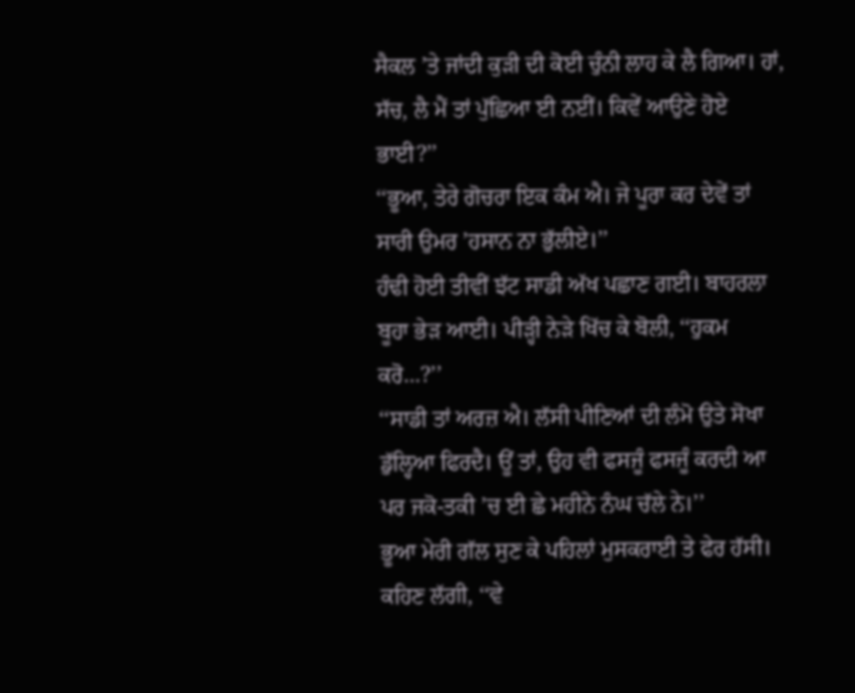ਸੈਕਲ ’ਤੇ ਜਾਂਦੀ ਕੁੜੀ ਦੀ ਕੋਈ ਚੁੰਨੀ ਲਾਹ ਕੇ ਲੈ ਗਿਆ। ਹਾਂ, ਸੱਚ, ਲੈ ਮੈਂ ਤਾਂ ਪੁੱਛਿਆ ਈ ਨਈਂ। ਕਿਵੇਂ ਆਉਣੇ ਹੋਏ ਭਾਈ?’’
‘‘ਭੂਆ, ਤੇਰੇ ਗੋਚਰਾ ਇਕ ਕੰਮ ਐ। ਜੇ ਪੂਰਾ ਕਰ ਦੇਵੇਂ ਤਾਂ ਸਾਰੀ ਉਮਰ ’ਹਸਾਨ ਨਾ ਭੁੱਲੀਏ।’’
ਹੰਢੀ ਹੋਈ ਤੀਵੀਂ ਝੱਟ ਸਾਡੀ ਅੱਖ ਪਛਾਣ ਗਈ। ਬਾਹਰਲਾ ਬੂਹਾ ਭੇੜ ਆਈ। ਪੀੜ੍ਹੀ ਨੇੜੇ ਖਿੱਚ ਕੇ ਬੋਲੀ, ‘‘ਹੁਕਮ ਕਰੋ…?’’
‘‘ਸਾਡੀ ਤਾਂ ਅਰਜ਼ ਐ। ਲੱਸੀ ਪੀਣਿਆਂ ਦੀ ਲੰਮੋ ਉਤੇ ਸੋਖਾ ਡੁੱਲ੍ਹਿਆ ਫਿਰਦੈ। ਊਂ ਤਾਂ, ਉਹ ਵੀ ਫਸਜੂੰ ਫਸਜੂੰ ਕਰਦੀ ਆ ਪਰ ਜਕੋ-ਤਕੀ ’ਚ ਈ ਛੇ ਮਹੀਨੇ ਨੰਘ ਚੱਲੇ ਨੇ।’’
ਭੂਆ ਮੇਰੀ ਗੱਲ ਸੁਣ ਕੇ ਪਹਿਲਾਂ ਮੁਸਕਰਾਈ ਤੇ ਫੇਰ ਹੱਸੀ। ਕਹਿਣ ਲੱਗੀ, ‘‘ਵੇ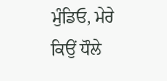ਮੁੰਡਿਓ, ਮੇਰੇ ਕਿਉਂ ਧੌਲੇ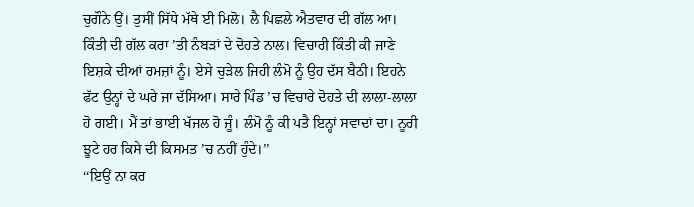ਚੁਗੌਨੇ ਉਂ। ਤੁਸੀਂ ਸਿੱਧੇ ਮੱਥੇ ਈ ਮਿਲੋ। ਲੈ ਪਿਛਲੇ ਐਤਵਾਰ ਦੀ ਗੱਲ ਆ। ਕਿੰਤੀ ਦੀ ਗੱਲ ਕਰਾ ’ਤੀ ਨੰਬੜਾਂ ਦੇ ਦੋਹਤੇ ਨਾਲ। ਵਿਚਾਰੀ ਕਿੰਤੀ ਕੀ ਜਾਣੇ ਇਸ਼ਕੇ ਦੀਆਂ ਰਮਜ਼ਾਂ ਨੂੰ। ਏਸੇ ਚੁੜੇਲ ਜਿਹੀ ਲੰਮੋ ਨੂੰ ਉਹ ਦੱਸ ਬੈਠੀ। ਇਹਨੇ ਫੱਟ ਉਨ੍ਹਾਂ ਦੇ ਘਰੇ ਜਾ ਦੱਸਿਆ। ਸਾਰੇ ਪਿੰਡ ’ਚ ਵਿਚਾਰੇ ਦੋਹਤੇ ਦੀ ਲਾਲਾ-ਲਾਲਾ ਹੋ ਗਈ। ਮੈਂ ਤਾਂ ਭਾਈ ਖੱਜਲ ਹੋ ਜੂੰ। ਲੰਮੋ ਨੂੰ ਕੀ ਪਤੈ ਇਨ੍ਹਾਂ ਸਵਾਦਾਂ ਦਾ। ਨੂਰੀ ਝੂਟੇ ਹਰ ਕਿਸੇ ਦੀ ਕਿਸਮਤ ’ਚ ਨਹੀਂ ਹੁੰਦੇ।’’
‘‘ਇਉਂ ਨਾ ਕਰ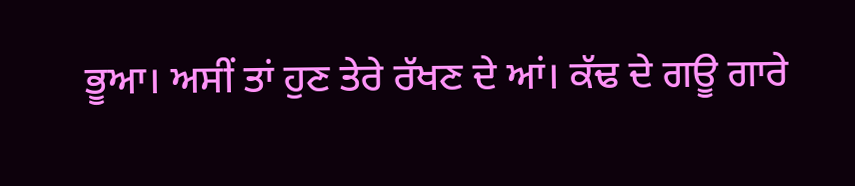ਭੂਆ। ਅਸੀਂ ਤਾਂ ਹੁਣ ਤੇਰੇ ਰੱਖਣ ਦੇ ਆਂ। ਕੱਢ ਦੇ ਗਊ ਗਾਰੇ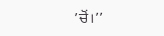’ਚੋਂ।’’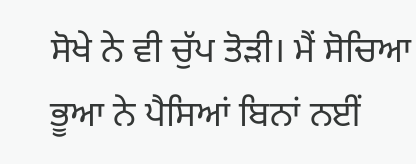ਸੋਖੇ ਨੇ ਵੀ ਚੁੱਪ ਤੋੜੀ। ਮੈਂ ਸੋਚਿਆ ਭੂਆ ਨੇ ਪੈਸਿਆਂ ਬਿਨਾਂ ਨਈਂ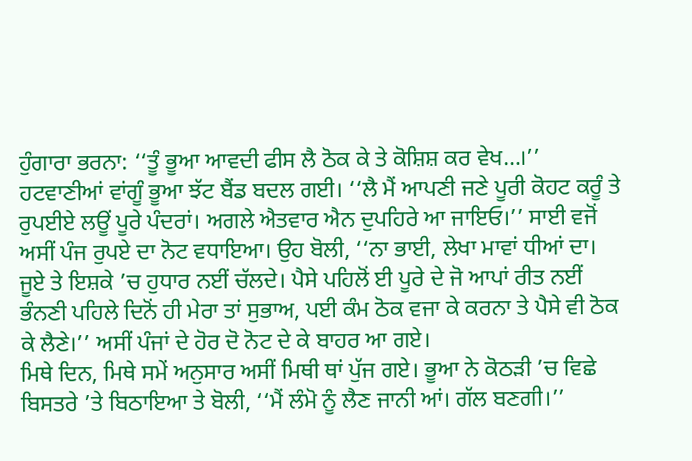ਹੁੰਗਾਰਾ ਭਰਨਾ: ‘‘ਤੂੰ ਭੂਆ ਆਵਦੀ ਫੀਸ ਲੈ ਠੋਕ ਕੇ ਤੇ ਕੋਸ਼ਿਸ਼ ਕਰ ਵੇਖ…।’’
ਹਟਵਾਣੀਆਂ ਵਾਂਗੂੰ ਭੂਆ ਝੱਟ ਬੈਂਡ ਬਦਲ ਗਈ। ‘‘ਲੈ ਮੈਂ ਆਪਣੀ ਜਣੇ ਪੂਰੀ ਕੋਹਟ ਕਰੂੰ ਤੇ ਰੁਪਈਏ ਲਊਂ ਪੂਰੇ ਪੰਦਰਾਂ। ਅਗਲੇ ਐਤਵਾਰ ਐਨ ਦੁਪਹਿਰੇ ਆ ਜਾਇਓ।’’ ਸਾਈ ਵਜੋਂ ਅਸੀਂ ਪੰਜ ਰੁਪਏ ਦਾ ਨੋਟ ਵਧਾਇਆ। ਉਹ ਬੋਲੀ, ‘‘ਨਾ ਭਾਈ, ਲੇਖਾ ਮਾਵਾਂ ਧੀਆਂ ਦਾ। ਜੂਏ ਤੇ ਇਸ਼ਕੇ ’ਚ ਹੁਧਾਰ ਨਈਂ ਚੱਲਦੇ। ਪੈਸੇ ਪਹਿਲੋਂ ਈ ਪੂਰੇ ਦੇ ਜੋ ਆਪਾਂ ਰੀਤ ਨਈਂ ਭੰਨਣੀ ਪਹਿਲੇ ਦਿਨੋਂ ਹੀ ਮੇਰਾ ਤਾਂ ਸੁਭਾਅ, ਪਈ ਕੰਮ ਠੋਕ ਵਜਾ ਕੇ ਕਰਨਾ ਤੇ ਪੈਸੇ ਵੀ ਠੋਕ ਕੇ ਲੈਣੇ।’’ ਅਸੀਂ ਪੰਜਾਂ ਦੇ ਹੋਰ ਦੋ ਨੋਟ ਦੇ ਕੇ ਬਾਹਰ ਆ ਗਏ।
ਮਿਥੇ ਦਿਨ, ਮਿਥੇ ਸਮੇਂ ਅਨੁਸਾਰ ਅਸੀਂ ਮਿਥੀ ਥਾਂ ਪੁੱਜ ਗਏ। ਭੂਆ ਨੇ ਕੋਠੜੀ ’ਚ ਵਿਛੇ ਬਿਸਤਰੇ ’ਤੇ ਬਿਠਾਇਆ ਤੇ ਬੋਲੀ, ‘‘ਮੈਂ ਲੰਮੋ ਨੂੰ ਲੈਣ ਜਾਨੀ ਆਂ। ਗੱਲ ਬਣਗੀ।’’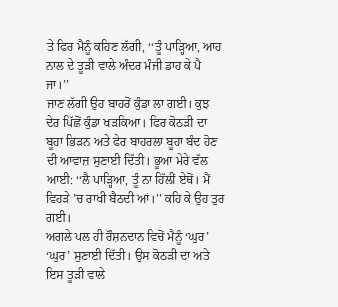ਤੇ ਫਿਰ ਮੈਨੂੰ ਕਹਿਣ ਲੱਗੀ, ‘‘ਤੂੰ ਪਾੜ੍ਹਿਆ, ਆਹ ਨਾਲ ਦੇ ਤੂੜੀ ਵਾਲੇ ਅੰਦਰ ਮੰਜੀ ਡਾਹ ਕੇ ਪੈ ਜਾ।’’
ਜਾਣ ਲੱਗੀ ਉਹ ਬਾਹਰੋਂ ਕੁੰਡਾ ਲਾ ਗਈ। ਕੁਝ ਦੇਰ ਪਿੱਛੋਂ ਕੁੰਡਾ ਖੜਕਿਆ। ਫਿਰ ਕੋਠੜੀ ਦਾ ਬੂਹਾ ਭਿੜਨ ਅਤੇ ਫੇਰ ਬਾਹਰਲਾ ਬੂਹਾ ਬੰਦ ਹੋਣ ਦੀ ਆਵਾਜ਼ ਸੁਣਾਈ ਦਿੱਤੀ। ਭੂਆ ਮੇਰੇ ਵੱਲ ਆਈ: ‘‘ਲੈ ਪਾੜ੍ਹਿਆ, ਤੂੰ ਨਾ ਹਿੱਲੀਂ ਏਥੋਂ। ਮੈਂ ਵਿਹੜੇ ’ਚ ਰਾਖੀ ਬੈਠਦੀ ਆਂ।’’ ਕਹਿ ਕੇ ਉਹ ਤੁਰ ਗਈ।
ਅਗਲੇ ਪਲ ਹੀ ਰੌਸ਼ਨਦਾਨ ਵਿਚੋਂ ਮੈਨੂੰ ‘ਘੁਰ’ ‘ਘੁਰ’ ਸੁਣਾਈ ਦਿੱਤੀ। ਉਸ ਕੋਠੜੀ ਦਾ ਅਤੇ ਇਸ ਤੂੜੀ ਵਾਲੇ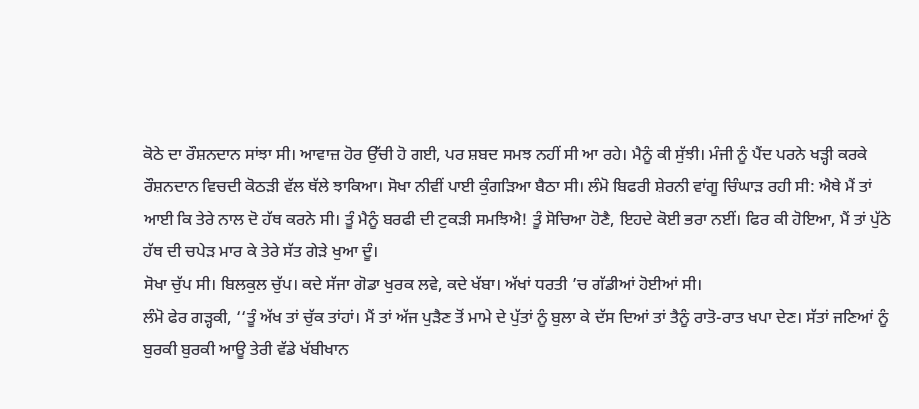ਕੋਠੇ ਦਾ ਰੌਸ਼ਨਦਾਨ ਸਾਂਝਾ ਸੀ। ਆਵਾਜ਼ ਹੋਰ ਉੱਚੀ ਹੋ ਗਈ, ਪਰ ਸ਼ਬਦ ਸਮਝ ਨਹੀਂ ਸੀ ਆ ਰਹੇ। ਮੈਨੂੰ ਕੀ ਸੁੱਝੀ। ਮੰਜੀ ਨੂੰ ਪੈਂਦ ਪਰਨੇ ਖੜ੍ਹੀ ਕਰਕੇ ਰੌਸ਼ਨਦਾਨ ਵਿਚਦੀ ਕੋਠੜੀ ਵੱਲ ਥੱਲੇ ਝਾਕਿਆ। ਸੋਖਾ ਨੀਵੀਂ ਪਾਈ ਕੁੰਗੜਿਆ ਬੈਠਾ ਸੀ। ਲੰਮੋ ਬਿਫਰੀ ਸ਼ੇਰਨੀ ਵਾਂਗੂ ਚਿੰਘਾੜ ਰਹੀ ਸੀ: ਐਥੇ ਮੈਂ ਤਾਂ ਆਈ ਕਿ ਤੇਰੇ ਨਾਲ ਦੋ ਹੱਥ ਕਰਨੇ ਸੀ। ਤੂੰ ਮੈਨੂੰ ਬਰਫੀ ਦੀ ਟੁਕੜੀ ਸਮਝਿਐ! ਤੂੰ ਸੋਚਿਆ ਹੋਣੈ, ਇਹਦੇ ਕੋਈ ਭਰਾ ਨਈਂ। ਫਿਰ ਕੀ ਹੋਇਆ, ਮੈਂ ਤਾਂ ਪੁੱਠੇ ਹੱਥ ਦੀ ਚਪੇੜ ਮਾਰ ਕੇ ਤੇਰੇ ਸੱਤ ਗੇੜੇ ਖੁਆ ਦੂੰ।
ਸੋਖਾ ਚੁੱਪ ਸੀ। ਬਿਲਕੁਲ ਚੁੱਪ। ਕਦੇ ਸੱਜਾ ਗੋਡਾ ਖੁਰਕ ਲਵੇ, ਕਦੇ ਖੱਬਾ। ਅੱਖਾਂ ਧਰਤੀ ’ਚ ਗੱਡੀਆਂ ਹੋਈਆਂ ਸੀ।
ਲੰਮੋ ਫੇਰ ਗੜ੍ਹਕੀ, ‘‘ਤੂੰ ਅੱਖ ਤਾਂ ਚੁੱਕ ਤਾਂਹਾਂ। ਮੈਂ ਤਾਂ ਅੱਜ ਪੁੜੈਣ ਤੋਂ ਮਾਮੇ ਦੇ ਪੁੱਤਾਂ ਨੂੰ ਬੁਲਾ ਕੇ ਦੱਸ ਦਿਆਂ ਤਾਂ ਤੈਨੂੰ ਰਾਤੋ-ਰਾਤ ਖਪਾ ਦੇਣ। ਸੱਤਾਂ ਜਣਿਆਂ ਨੂੰ ਬੁਰਕੀ ਬੁਰਕੀ ਆਊ ਤੇਰੀ ਵੱਡੇ ਖੱਬੀਖਾਨ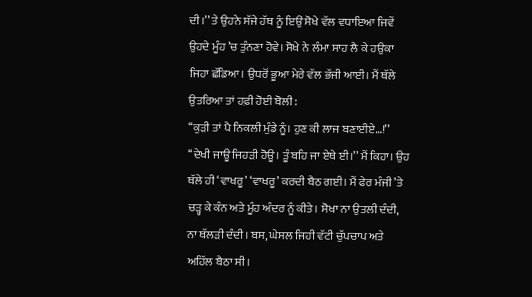ਦੀ।’’ ਤੇ ਉਹਨੇ ਸੱਜੇ ਹੱਥ ਨੂੰ ਇਉਂ ਸੋਖੇ ਵੱਲ ਵਧਾਇਆ ਜਿਵੇਂ ਉਹਦੇ ਮੂੰਹ ’ਚ ਤੁੰਨਣਾ ਹੋਵੇ। ਸੋਖੇ ਨੇ ਲੰਮਾ ਸਾਹ ਲੈ ਕੇ ਹਉਕਾ ਜਿਹਾ ਛੱਡਿਆ। ਉਧਰੋਂ ਭੂਆ ਮੇਰੇ ਵੱਲ ਭੱਜੀ ਆਈ। ਮੈਂ ਥੱਲੇ ਉਤਰਿਆ ਤਾਂ ਹਫ਼ੀ ਹੋਈ ਬੋਲੀ:
‘‘ਕੁੜੀ ਤਾਂ ਪੈ ਨਿਕਲੀ ਮੁੰਡੇ ਨੂੰ। ਹੁਣ ਕੀ ਲਾਜ ਬਣਾਈਏ…!’’
‘‘ਦੇਖੀ ਜਾਊ ਜਿਹੜੀ ਹੋਊ। ਤੂੰ ਬਹਿ ਜਾ ਏਥੇ ਈ।’’ ਮੈਂ ਕਿਹਾ। ਉਹ ਥੱਲੇ ਹੀ ‘ਵਾਖਰੂ’ ‘ਵਾਖਰੂ’ ਕਰਦੀ ਬੈਠ ਗਈ। ਮੈਂ ਫੇਰ ਮੰਜੀ ’ਤੇ ਚੜ੍ਹ ਕੇ ਕੰਨ ਅਤੇ ਮੂੰਹ ਅੰਦਰ ਨੂੰ ਕੀਤੇ। ਸੋਖਾ ਨਾ ਉਤਲੀ ਦੰਦੀ, ਨਾ ਥੱਲੜੀ ਦੰਦੀ। ਬਸ, ਘੇਸਲ ਜਿਹੀ ਵੱਟੀ ਚੁੱਪਚਾਪ ਅਤੇ ਅਹਿੱਲ ਬੈਠਾ ਸੀ।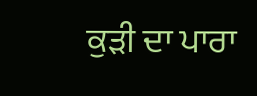ਕੁੜੀ ਦਾ ਪਾਰਾ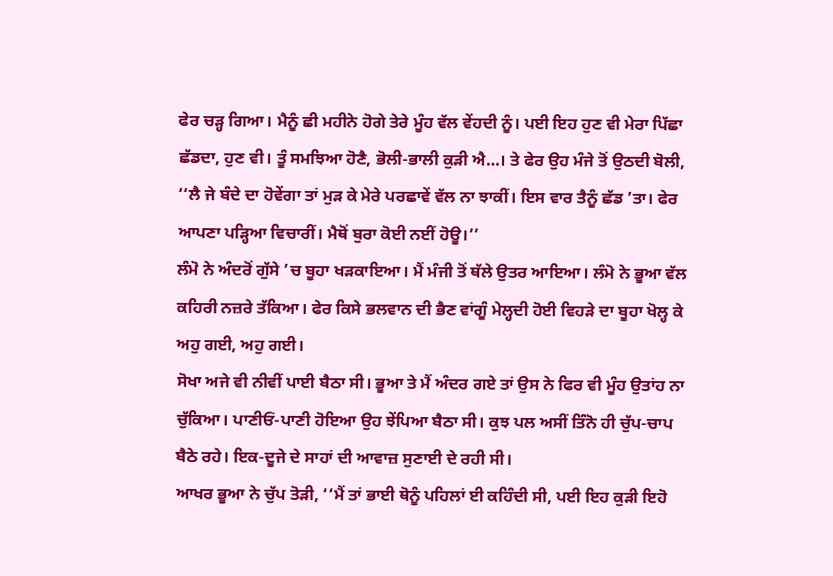ਫੇਰ ਚੜ੍ਹ ਗਿਆ। ਮੈਨੂੰ ਛੀ ਮਹੀਨੇ ਹੋਗੇ ਤੇਰੇ ਮੂੰਹ ਵੱਲ ਵੇਂਹਦੀ ਨੂੰ। ਪਈ ਇਹ ਹੁਣ ਵੀ ਮੇਰਾ ਪਿੱਛਾ ਛੱਡਦਾ, ਹੁਣ ਵੀ। ਤੂੰ ਸਮਝਿਆ ਹੋਣੈ, ਭੋਲੀ-ਭਾਲੀ ਕੁੜੀ ਐ…। ਤੇ ਫੇਰ ਉਹ ਮੰਜੇ ਤੋਂ ਉਠਦੀ ਬੋਲੀ, ‘‘ਲੈ ਜੇ ਬੰਦੇ ਦਾ ਹੋਵੇਂਗਾ ਤਾਂ ਮੁੜ ਕੇ ਮੇਰੇ ਪਰਛਾਵੇਂ ਵੱਲ ਨਾ ਝਾਕੀਂ। ਇਸ ਵਾਰ ਤੈਨੂੰ ਛੱਡ ’ਤਾ। ਫੇਰ ਆਪਣਾ ਪੜ੍ਹਿਆ ਵਿਚਾਰੀਂ। ਮੈਥੋਂ ਬੁਰਾ ਕੋਈ ਨਈਂ ਹੋਊ।’’
ਲੰਮੋ ਨੇ ਅੰਦਰੋਂ ਗੁੱਸੇ ’ਚ ਬੂਹਾ ਖੜਕਾਇਆ। ਮੈਂ ਮੰਜੀ ਤੋਂ ਥੱਲੇ ਉਤਰ ਆਇਆ। ਲੰਮੋ ਨੇ ਭੂਆ ਵੱਲ ਕਹਿਰੀ ਨਜ਼ਰੇ ਤੱਕਿਆ। ਫੇਰ ਕਿਸੇ ਭਲਵਾਨ ਦੀ ਭੈਣ ਵਾਂਗੂੰ ਮੇਲ੍ਹਦੀ ਹੋਈ ਵਿਹੜੇ ਦਾ ਬੂਹਾ ਖੋਲ੍ਹ ਕੇ ਅਹੁ ਗਈ, ਅਹੁ ਗਈ।
ਸੋਖਾ ਅਜੇ ਵੀ ਨੀਵੀਂ ਪਾਈ ਬੈਠਾ ਸੀ। ਭੂਆ ਤੇ ਮੈਂ ਅੰਦਰ ਗਏ ਤਾਂ ਉਸ ਨੇ ਫਿਰ ਵੀ ਮੂੰਹ ਉਤਾਂਹ ਨਾ ਚੁੱਕਿਆ। ਪਾਣੀਓਂ-ਪਾਣੀ ਹੋਇਆ ਉਹ ਝੇਂਪਿਆ ਬੈਠਾ ਸੀ। ਕੁਝ ਪਲ ਅਸੀਂ ਤਿੰਨੋ ਹੀ ਚੁੱਪ-ਚਾਪ ਬੈਠੇ ਰਹੇ। ਇਕ-ਦੂਜੇ ਦੇ ਸਾਹਾਂ ਦੀ ਆਵਾਜ਼ ਸੁਣਾਈ ਦੇ ਰਹੀ ਸੀ।
ਆਖਰ ਭੂਆ ਨੇ ਚੁੱਪ ਤੋੜੀ, ‘‘ਮੈਂ ਤਾਂ ਭਾਈ ਥੋਨੂੰ ਪਹਿਲਾਂ ਈ ਕਹਿੰਦੀ ਸੀ, ਪਈ ਇਹ ਕੁੜੀ ਇਹੋ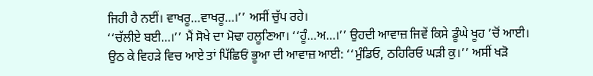ਜਿਹੀ ਹੈ ਨਈਂ। ਵਾਖਰੂ…ਵਾਖਰੂ…।’’ ਅਸੀਂ ਚੁੱਪ ਰਹੇ।
‘‘ਚੱਲੀਏ ਬਈ…।’’ ਮੈਂ ਸੋਖੇ ਦਾ ਮੋਢਾ ਹਲੂਣਿਆ। ‘‘ਹੂੰ…ਅ…।’’ ਉਹਦੀ ਆਵਾਜ਼ ਜਿਵੇਂ ਕਿਸੇ ਡੂੰਘੇ ਖੂਹ ’ਚੋਂ ਆਈ।
ਉਠ ਕੇ ਵਿਹੜੇ ਵਿਚ ਆਏ ਤਾਂ ਪਿੱਛਿਓਂ ਭੂਆ ਦੀ ਆਵਾਜ਼ ਆਈ: ‘‘ਮੁੰਡਿਓ, ਠਹਿਰਿਓ ਘੜੀ ਕੁ।’’ ਅਸੀਂ ਖੜੋ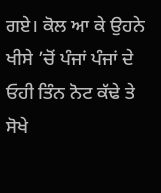ਗਏ। ਕੋਲ ਆ ਕੇ ਉਹਨੇ ਖੀਸੇ ’ਚੋਂ ਪੰਜਾਂ ਪੰਜਾਂ ਦੇ ਓਹੀ ਤਿੰਨ ਨੋਟ ਕੱਢੇ ਤੇ ਸੋਖੇ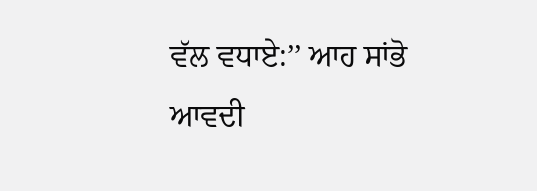ਵੱਲ ਵਧਾਏ:’’ ਆਹ ਸਾਂਭੋ ਆਵਦੀ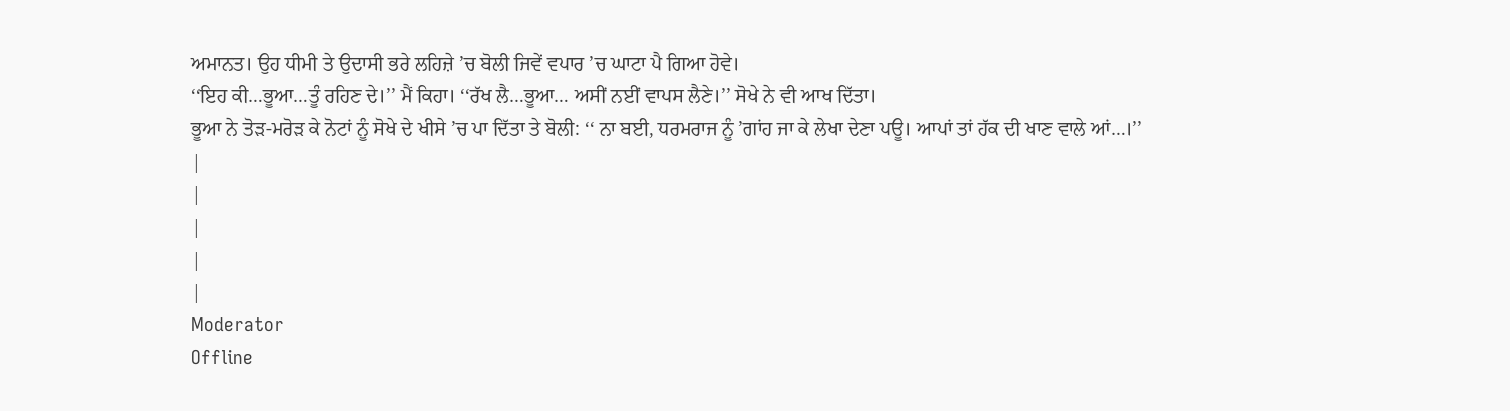ਅਮਾਨਤ। ਉਹ ਧੀਮੀ ਤੇ ਉਦਾਸੀ ਭਰੇ ਲਹਿਜ਼ੇ ’ਚ ਬੋਲੀ ਜਿਵੇਂ ਵਪਾਰ ’ਚ ਘਾਟਾ ਪੈ ਗਿਆ ਹੋਵੇ।
‘‘ਇਹ ਕੀ…ਭੂਆ…ਤੂੰ ਰਹਿਣ ਦੇ।’’ ਮੈਂ ਕਿਹਾ। ‘‘ਰੱਖ ਲੈ…ਭੂਆ… ਅਸੀਂ ਨਈਂ ਵਾਪਸ ਲੈਣੇ।’’ ਸੋਖੇ ਨੇ ਵੀ ਆਖ ਦਿੱਤਾ।
ਭੂਆ ਨੇ ਤੋੜ-ਮਰੋੜ ਕੇ ਨੋਟਾਂ ਨੂੰ ਸੋਖੇ ਦੇ ਖੀਸੇ ’ਚ ਪਾ ਦਿੱਤਾ ਤੇ ਬੋਲੀ: ‘‘ ਨਾ ਬਈ, ਧਰਮਰਾਜ ਨੂੰ ’ਗਾਂਹ ਜਾ ਕੇ ਲੇਖਾ ਦੇਣਾ ਪਊ। ਆਪਾਂ ਤਾਂ ਹੱਕ ਦੀ ਖਾਣ ਵਾਲੇ ਆਂ…।’’
|
|
|
|
|
Moderator
Offline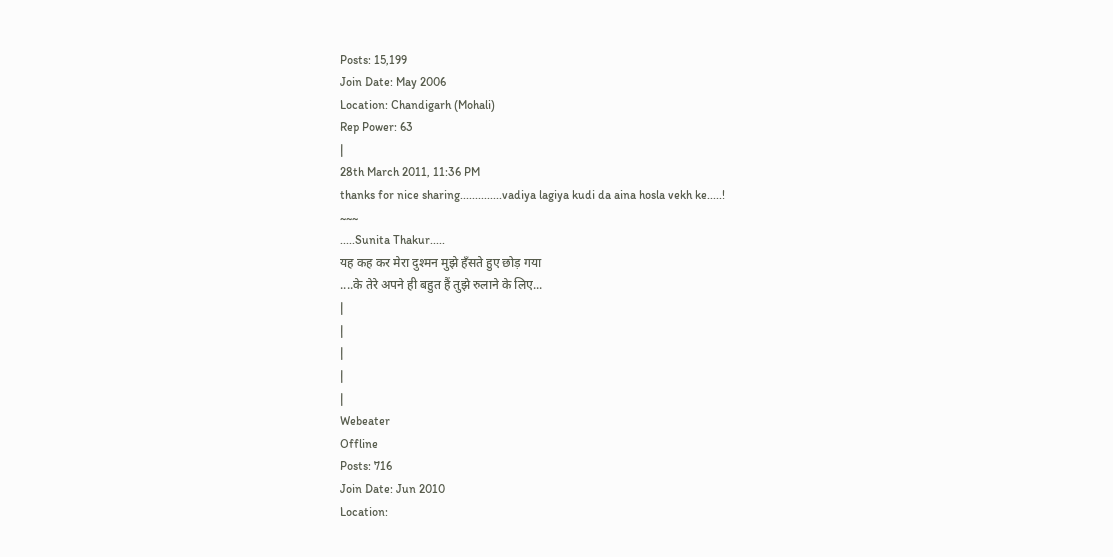Posts: 15,199
Join Date: May 2006
Location: Chandigarh (Mohali)
Rep Power: 63
|
28th March 2011, 11:36 PM
thanks for nice sharing..............vadiya lagiya kudi da aina hosla vekh ke.....!
~~~
.....Sunita Thakur.....
यह कह कर मेरा दुश्मन मुझे हँसते हुए छोड़ गया
....के तेरे अपने ही बहुत हैं तुझे रुलाने के लिए...
|
|
|
|
|
Webeater
Offline
Posts: 716
Join Date: Jun 2010
Location: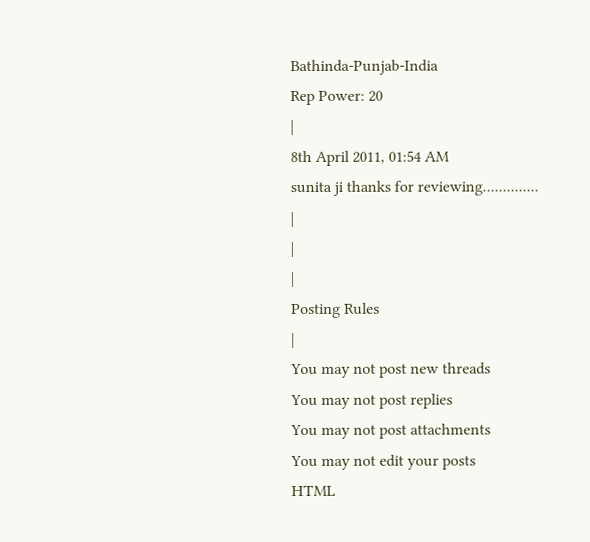Bathinda-Punjab-India
Rep Power: 20
|
8th April 2011, 01:54 AM
sunita ji thanks for reviewing..............
|
|
|
Posting Rules
|
You may not post new threads
You may not post replies
You may not post attachments
You may not edit your posts
HTML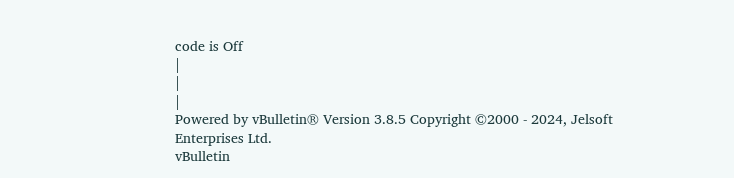code is Off
|
|
|
Powered by vBulletin® Version 3.8.5 Copyright ©2000 - 2024, Jelsoft Enterprises Ltd.
vBulletin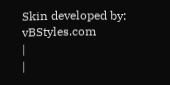Skin developed by: vBStyles.com
|
|